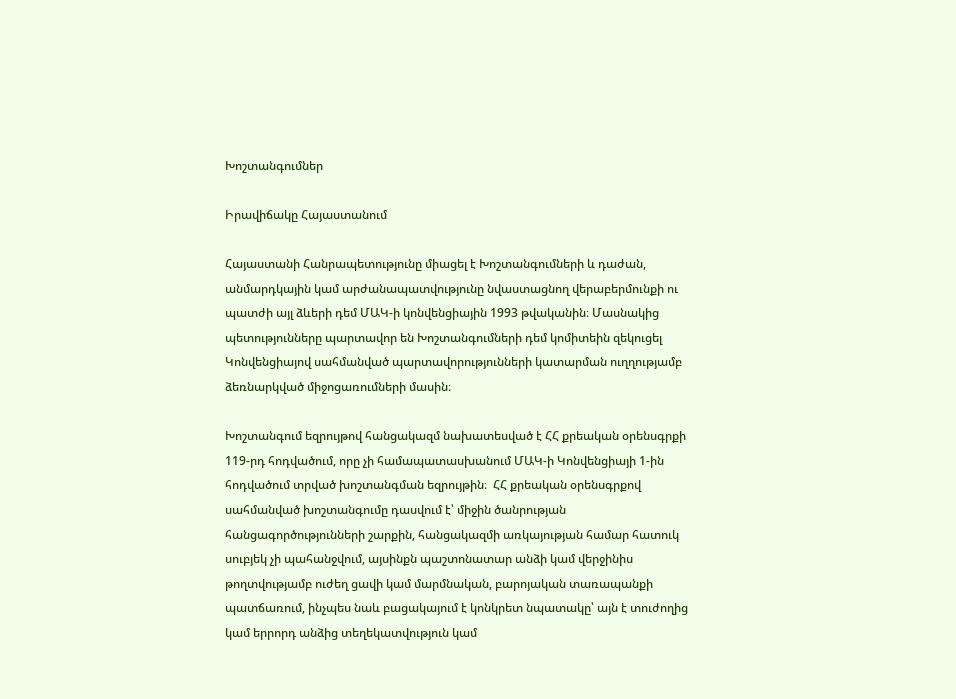Խոշտանգումներ

Իրավիճակը Հայաստանում

Հայաստանի Հանրապետությունը միացել է Խոշտանգումների և դաժան, անմարդկային կամ արժանապատվությունը նվաստացնող վերաբերմունքի ու պատժի այլ ձևերի դեմ ՄԱԿ-ի կոնվենցիային 1993 թվականին։ Մասնակից պետությունները պարտավոր են Խոշտանգումների դեմ կոմիտեին զեկուցել Կոնվենցիայով սահմանված պարտավորությունների կատարման ուղղությամբ ձեռնարկված միջոցառումների մասին։

Խոշտանգում եզրույթով հանցակազմ նախատեսված է ՀՀ քրեական օրենսգրքի 119-րդ հոդվածում, որը չի համապատասխանում ՄԱԿ-ի Կոնվենցիայի 1-ին հոդվածում տրված խոշտանգման եզրույթին։  ՀՀ քրեական օրենսգրքով սահմանված խոշտանգումը դասվում է՝ միջին ծանրության հանցագործությունների շարքին, հանցակազմի առկայության համար հատուկ սուբյեկ չի պահանջվում, այսինքն պաշտոնատար անձի կամ վերջինիս թողտվությամբ ուժեղ ցավի կամ մարմնական, բարոյական տառապանքի պատճառում, ինչպես նաև բացակայում է կոնկրետ նպատակը՝ այն է տուժողից կամ երրորդ անձից տեղեկատվություն կամ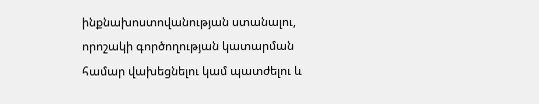ինքնախոստովանության ստանալու, որոշակի գործողության կատարման համար վախեցնելու կամ պատժելու և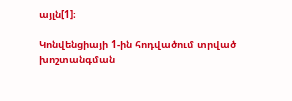այլն[1]։

Կոնվենցիայի 1-ին հոդվածում տրված խոշտանգման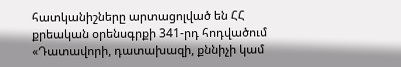հատկանիշները արտացոլված են ՀՀ քրեական օրենսգրքի 341-րդ հոդվածում «Դատավորի, դատախազի, քննիչի կամ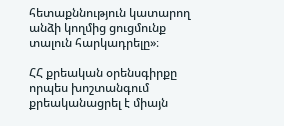հետաքննություն կատարող անձի կողմից ցուցմունք տալուն հարկադրելը»։

ՀՀ քրեական օրենսգիրքը որպես խոշտանգում քրեականացրել է միայն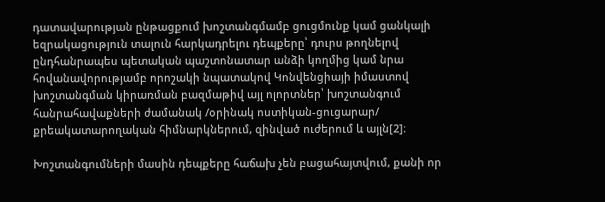դատավարության ընթացքում խոշտանգմամբ ցուցմունք կամ ցանկալի եզրակացություն տալուն հարկադրելու դեպքերը՝ դուրս թողնելով ընդհանրապես պետական պաշտոնատար անձի կողմից կամ նրա հովանավորությամբ որոշակի նպատակով Կոնվենցիայի իմաստով խոշտանգման կիրառման բազմաթիվ այլ ոլորտներ՝ խոշտանգում հանրահավաքների ժամանակ /օրինակ ոստիկան-ցուցարար/ քրեակատարողական հիմնարկներում, զինված ուժերում և այլն[2]։

Խոշտանգումների մասին դեպքերը հաճախ չեն բացահայտվում, քանի որ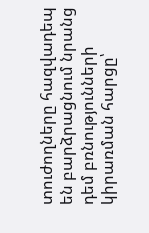տուժողները հազվադեպ են բարձրացնում նրանց դեմ բռնությունների կիրառման հարցը՝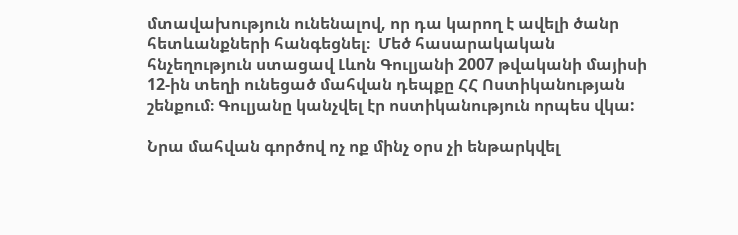մտավախություն ունենալով, որ դա կարող է ավելի ծանր հետևանքների հանգեցնել։  Մեծ հասարակական հնչեղություն ստացավ Լևոն Գուլյանի 2007 թվականի մայիսի 12-ին տեղի ունեցած մահվան դեպքը ՀՀ Ոստիկանության շենքում։ Գուլյանը կանչվել էր ոստիկանություն որպես վկա:

Նրա մահվան գործով ոչ ոք մինչ օրս չի ենթարկվել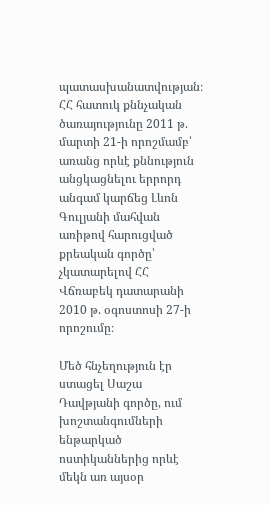պատասխանատվության։ ՀՀ հատուկ քննչական ծառայությունը 2011 թ. մարտի 21-ի որոշմամբ՝ առանց որևէ քննություն անցկացնելու երրորդ անգամ կարճեց Լևոն Գուլյանի մահվան առիթով հարուցված  քրեական գործը՝ չկատարելով ՀՀ Վճռաբեկ դատարանի 2010 թ. օգոստոսի 27-ի որոշումը։

Մեծ հնչեղություն էր ստացել Սաշա Դավթյանի գործը, ում խոշտանգումների  ենթարկած ոստիկաններից որևէ մեկն առ այսօր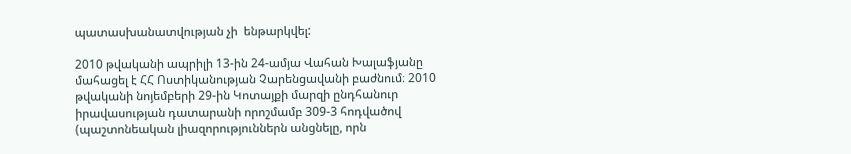պատասխանատվության չի  ենթարկվել:

2010 թվականի ապրիլի 13-ին 24-ամյա Վահան Խալաֆյանը մահացել է ՀՀ Ոստիկանության Չարենցավանի բաժնում։ 2010 թվականի նոյեմբերի 29-ին Կոտայքի մարզի ընդհանուր իրավասության դատարանի որոշմամբ 309-3 հոդվածով (պաշտոնեական լիազորություններն անցնելը, որն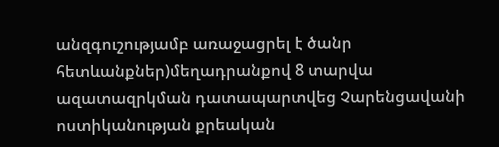անզգուշությամբ առաջացրել է ծանր հետևանքներ)մեղադրանքով 8 տարվա ազատազրկման դատապարտվեց Չարենցավանի ոստիկանության քրեական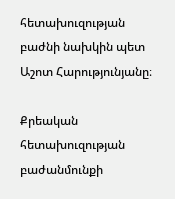հետախուզության բաժնի նախկին պետ Աշոտ Հարությունյանը։

Քրեական հետախուզության բաժանմունքի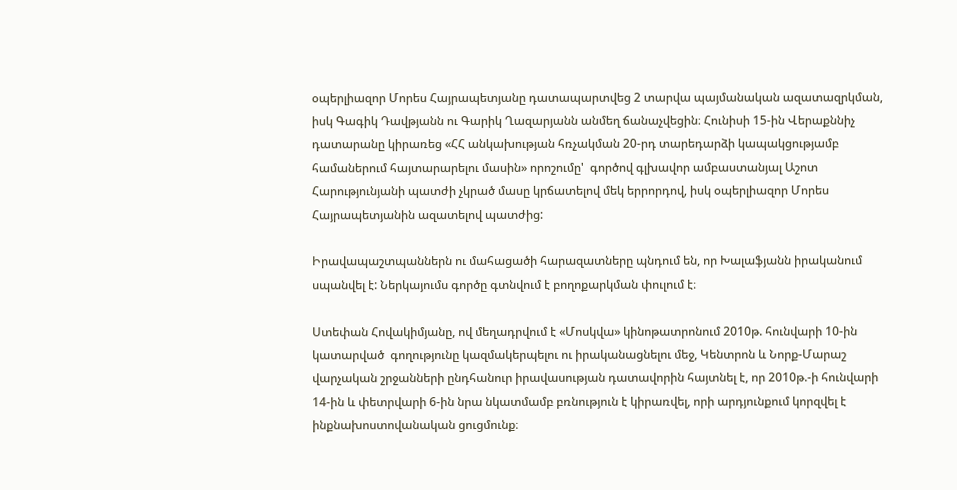օպերլիազոր Մորես Հայրապետյանը դատապարտվեց 2 տարվա պայմանական ազատազրկման, իսկ Գագիկ Դավթյանն ու Գարիկ Ղազարյանն անմեղ ճանաչվեցին։ Հունիսի 15-ին Վերաքննիչ դատարանը կիրառեց «ՀՀ անկախության հռչակման 20-րդ տարեդարձի կապակցությամբ համաներում հայտարարելու մասին» որոշումը'  գործով գլխավոր ամբաստանյալ Աշոտ Հարությունյանի պատժի չկրած մասը կրճատելով մեկ երրորդով, իսկ օպերլիազոր Մորես Հայրապետյանին ազատելով պատժից:

Իրավապաշտպաններն ու մահացածի հարազատները պնդում են, որ Խալաֆյանն իրականում սպանվել է: Ներկայումս գործը գտնվում է բողոքարկման փուլում է։

Ստեփան Հովակիմյանը, ով մեղադրվում է «Մոսկվա» կինոթատրոնում 2010թ. հունվարի 10-ին կատարված  գողությունը կազմակերպելու ու իրականացնելու մեջ, Կենտրոն և Նորք-Մարաշ վարչական շրջանների ընդհանուր իրավասության դատավորին հայտնել է, որ 2010թ.-ի հունվարի 14-ին և փետրվարի 6-ին նրա նկատմամբ բռնություն է կիրառվել, որի արդյունքում կորզվել է ինքնախոստովանական ցուցմունք։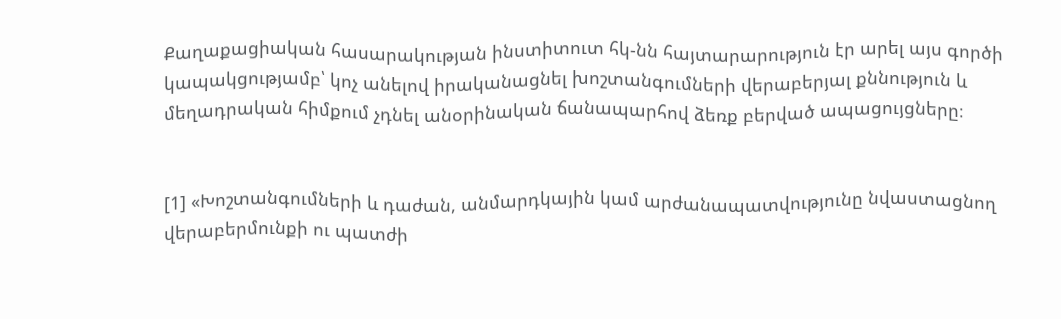Քաղաքացիական հասարակության ինստիտուտ հկ-նն հայտարարություն էր արել այս գործի կապակցությամբ՝ կոչ անելով իրականացնել խոշտանգումների վերաբերյալ քննություն և մեղադրական հիմքում չդնել անօրինական ճանապարհով ձեռք բերված ապացույցները։


[1] «Խոշտանգումների և դաժան, անմարդկային կամ արժանապատվությունը նվաստացնող վերաբերմունքի ու պատժի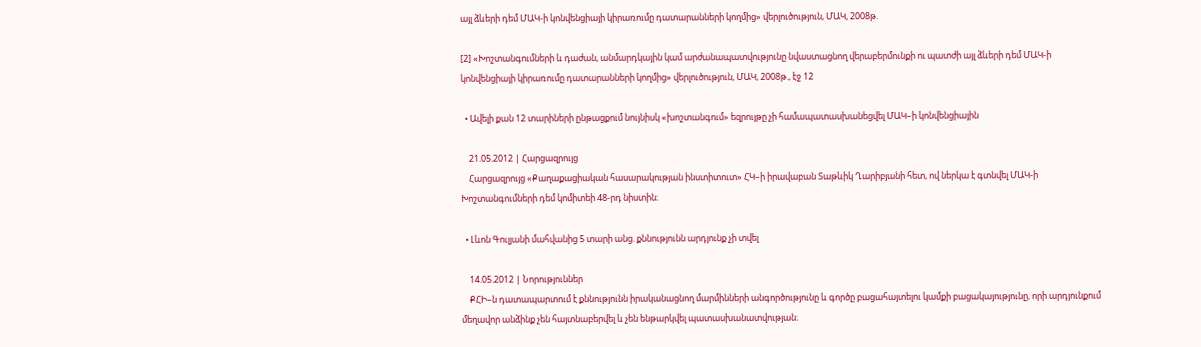այլ ձևերի դեմ ՄԱԿ-ի կոնվենցիայի կիրառումը դատարանների կողմից» վերլուծություն, ՄԱԿ, 2008թ.

[2] «Խոշտանգումների և դաժան, անմարդկային կամ արժանապատվությունը նվաստացնող վերաբերմունքի ու պատժի այլ ձևերի դեմ ՄԱԿ-ի կոնվենցիայի կիրառումը դատարանների կողմից» վերլուծություն, ՄԱԿ, 2008թ., էջ 12

  • Ավելի քան 12 տարիների ընթացքում նույնիսկ «խոշտանգում» եզրույթը չի համապատասխանեցվել ՄԱԿ–ի կոնվենցիային

    21.05.2012 | Հարցազրույց
    Հարցազրույց «Քաղաքացիական հասարակության ինստիտուտ» ՀԿ–ի իրավաբան Տաթևիկ Ղարիբյանի հետ, ով ներկա է գտնվել ՄԱԿ-ի Խոշտանգումների դեմ կոմիտեի 48-րդ նիստին։

  • Լևոն Գուլյանի մահվանից 5 տարի անց. քննությունն արդյունք չի տվել

    14.05.2012 | Նորություններ
    ՔՀԻ–ն դատապարտում է քննությունն իրականացնող մարմինների անգործությունը և գործը բացահայտելու կամքի բացակայությունը, որի արդյունքում մեղավոր անձինք չեն հայտնաբերվել և չեն ենթարկվել պատասխանատվության։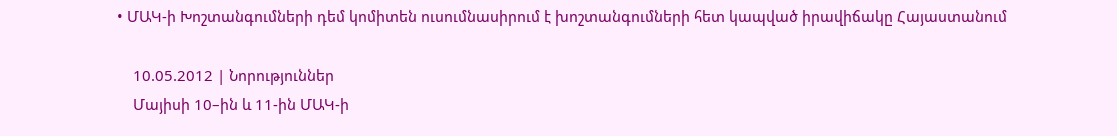• ՄԱԿ-ի Խոշտանգումների դեմ կոմիտեն ուսումնասիրում է խոշտանգումների հետ կապված իրավիճակը Հայաստանում

    10.05.2012 | Նորություններ
    Մայիսի 10–ին և 11-ին ՄԱԿ-ի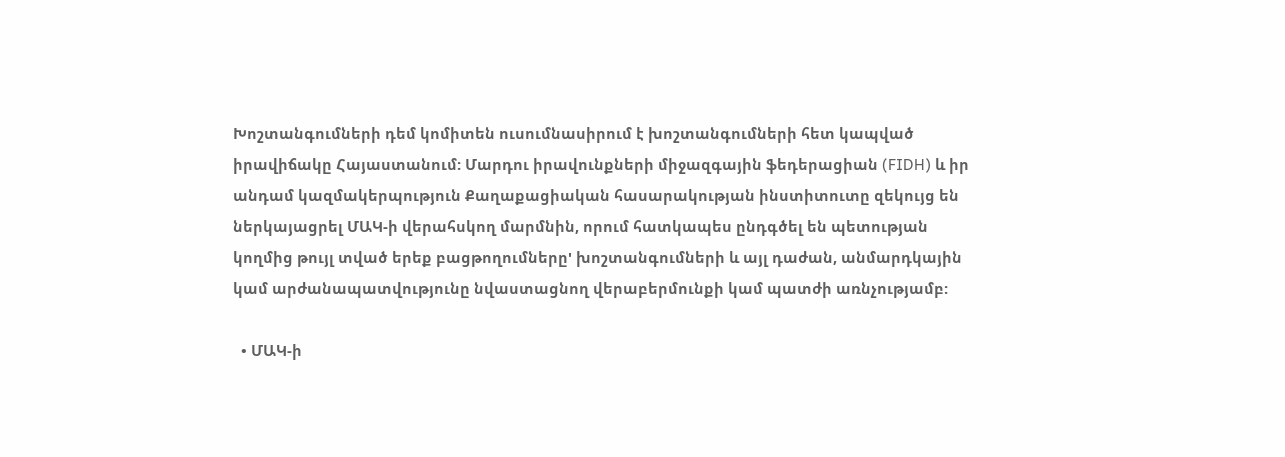Խոշտանգումների դեմ կոմիտեն ուսումնասիրում է խոշտանգումների հետ կապված իրավիճակը Հայաստանում: Մարդու իրավունքների միջազգային ֆեդերացիան (FIDH) և իր անդամ կազմակերպություն Քաղաքացիական հասարակության ինստիտուտը զեկույց են ներկայացրել ՄԱԿ-ի վերահսկող մարմնին, որում հատկապես ընդգծել են պետության կողմից թույլ տված երեք բացթողումները' խոշտանգումների և այլ դաժան, անմարդկային կամ արժանապատվությունը նվաստացնող վերաբերմունքի կամ պատժի առնչությամբ:

  • ՄԱԿ-ի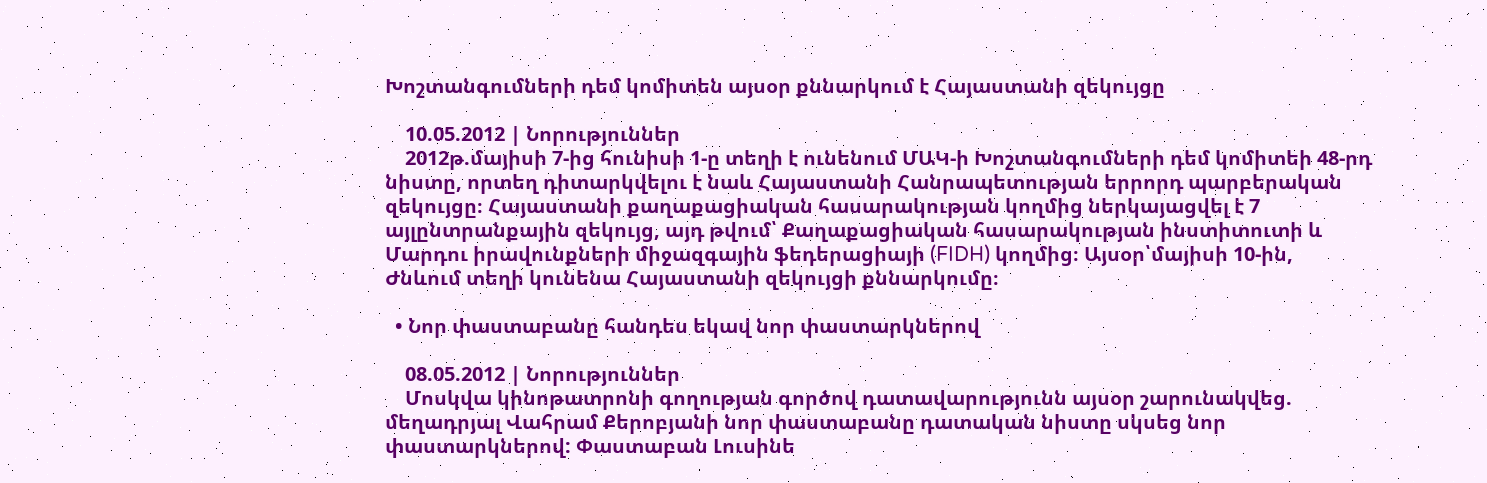Խոշտանգումների դեմ կոմիտեն այսօր քննարկում է Հայաստանի զեկույցը

    10.05.2012 | Նորություններ
    2012թ.մայիսի 7-ից հունիսի 1-ը տեղի է ունենում ՄԱԿ-ի Խոշտանգումների դեմ կոմիտեի 48-րդ նիստը, որտեղ դիտարկվելու է նաև Հայաստանի Հանրապետության երրորդ պարբերական զեկույցը։ Հայաստանի քաղաքացիական հասարակության կողմից ներկայացվել է 7 այլընտրանքային զեկույց, այդ թվում՝ Քաղաքացիական հասարակության ինստիտուտի և Մարդու իրավունքների միջազգային ֆեդերացիայի (FIDH) կողմից։ Այսօր՝մայիսի 10-ին, Ժնևում տեղի կունենա Հայաստանի զեկույցի քննարկումը։

  • Նոր փաստաբանը հանդես եկավ նոր փաստարկներով

    08.05.2012 | Նորություններ
    Մոսկվա կինոթատրոնի գողության գործով դատավարությունն այսօր շարունակվեց. մեղադրյալ Վահրամ Քերոբյանի նոր փաստաբանը դատական նիստը սկսեց նոր փաստարկներով: Փաստաբան Լուսինե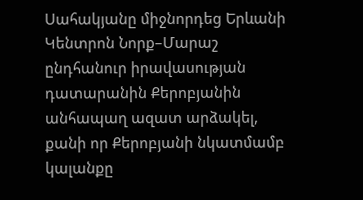Սահակյանը միջնորդեց Երևանի Կենտրոն Նորք–Մարաշ ընդհանուր իրավասության դատարանին Քերոբյանին անհապաղ ազատ արձակել, քանի որ Քերոբյանի նկատմամբ կալանքը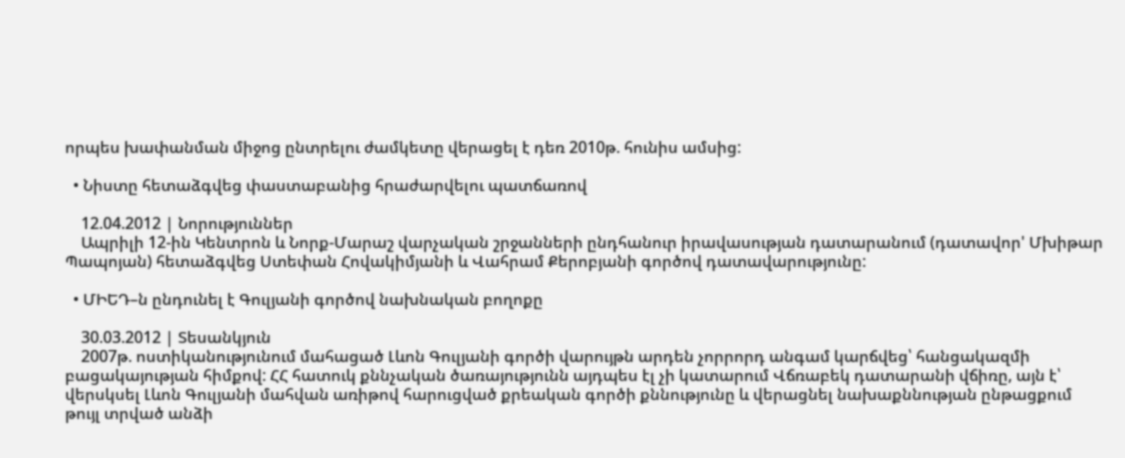որպես խափանման միջոց ընտրելու ժամկետը վերացել է դեռ 2010թ. հունիս ամսից:

  • Նիստը հետաձգվեց փաստաբանից հրաժարվելու պատճառով

    12.04.2012 | Նորություններ
    Ապրիլի 12-ին Կենտրոն և Նորք-Մարաշ վարչական շրջանների ընդհանուր իրավասության դատարանում (դատավոր' Մխիթար Պապոյան) հետաձգվեց Ստեփան Հովակիմյանի և Վահրամ Քերոբյանի գործով դատավարությունը:

  • ՄԻԵԴ–ն ընդունել է Գուլյանի գործով նախնական բողոքը

    30.03.2012 | Տեսանկյուն
    2007թ. ոստիկանությունում մահացած Լևոն Գուլյանի գործի վարույթն արդեն չորրորդ անգամ կարճվեց՝ հանցակազմի բացակայության հիմքով: ՀՀ հատուկ քննչական ծառայությունն այդպես էլ չի կատարում Վճռաբեկ դատարանի վճիռը, այն է՝ վերսկսել Լևոն Գուլյանի մահվան առիթով հարուցված քրեական գործի քննությունը և վերացնել նախաքննության ընթացքում թույլ տրված անձի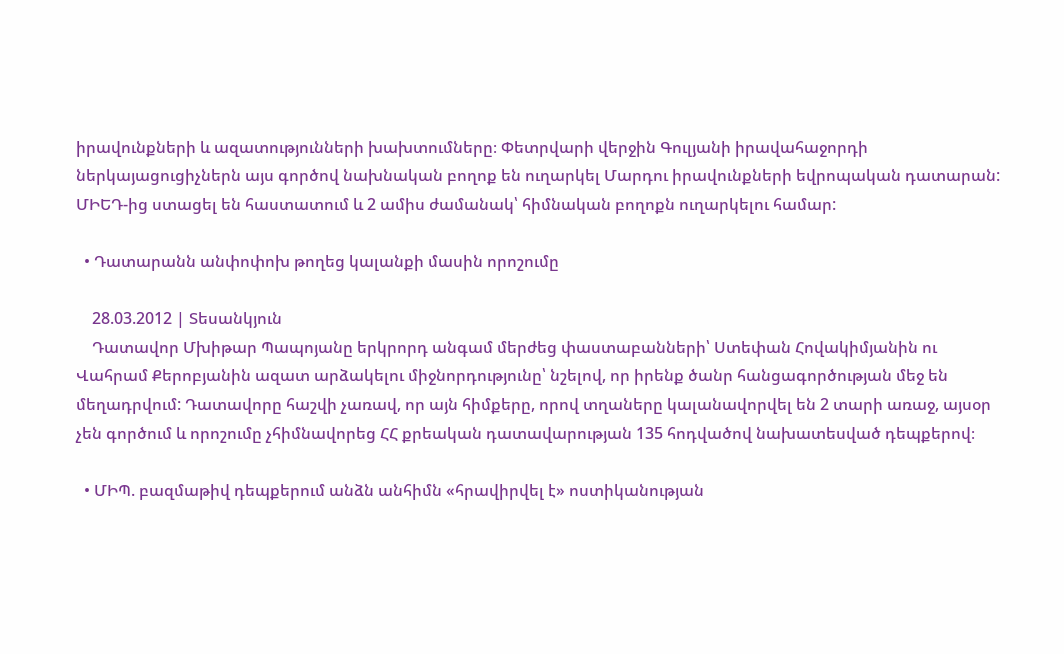իրավունքների և ազատությունների խախտումները։ Փետրվարի վերջին Գուլյանի իրավահաջորդի ներկայացուցիչներն այս գործով նախնական բողոք են ուղարկել Մարդու իրավունքների եվրոպական դատարան: ՄԻԵԴ-ից ստացել են հաստատում և 2 ամիս ժամանակ՝ հիմնական բողոքն ուղարկելու համար:

  • Դատարանն անփոփոխ թողեց կալանքի մասին որոշումը

    28.03.2012 | Տեսանկյուն
    Դատավոր Մխիթար Պապոյանը երկրորդ անգամ մերժեց փաստաբանների՝ Ստեփան Հովակիմյանին ու Վահրամ Քերոբյանին ազատ արձակելու միջնորդությունը՝ նշելով, որ իրենք ծանր հանցագործության մեջ են մեղադրվում: Դատավորը հաշվի չառավ, որ այն հիմքերը, որով տղաները կալանավորվել են 2 տարի առաջ, այսօր չեն գործում և որոշումը չհիմնավորեց ՀՀ քրեական դատավարության 135 հոդվածով նախատեսված դեպքերով։

  • ՄԻՊ. բազմաթիվ դեպքերում անձն անհիմն «հրավիրվել է» ոստիկանության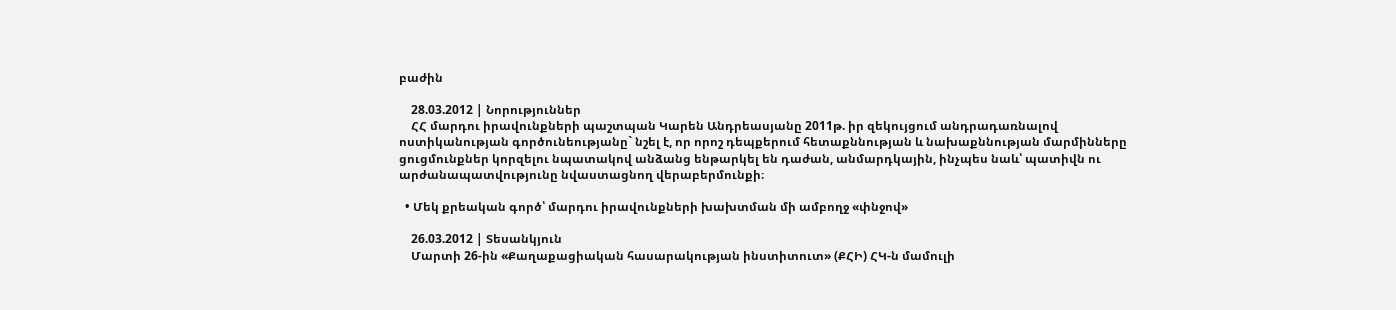բաժին

    28.03.2012 | Նորություններ
    ՀՀ մարդու իրավունքների պաշտպան Կարեն Անդրեասյանը 2011թ. իր զեկույցում անդրադառնալով ոստիկանության գործունեությանը` նշել է, որ որոշ դեպքերում հետաքննության և նախաքննության մարմինները ցուցմունքներ կորզելու նպատակով անձանց ենթարկել են դաժան, անմարդկային, ինչպես նաև՝ պատիվն ու արժանապատվությունը նվաստացնող վերաբերմունքի։

  • Մեկ քրեական գործ՝ մարդու իրավունքների խախտման մի ամբողջ «փնջով»

    26.03.2012 | Տեսանկյուն
    Մարտի 26-ին «Քաղաքացիական հասարակության ինստիտուտ» (ՔՀԻ) ՀԿ-ն մամուլի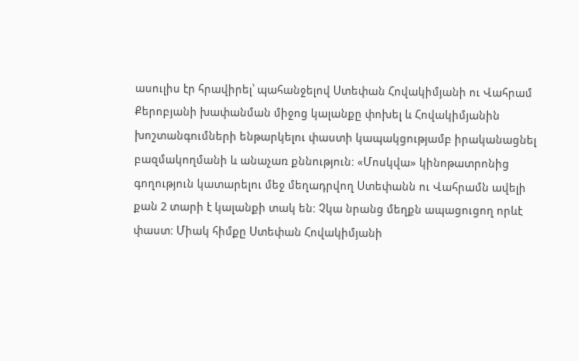ասուլիս էր հրավիրել՝ պահանջելով Ստեփան Հովակիմյանի ու Վահրամ Քերոբյանի խափանման միջոց կալանքը փոխել և Հովակիմյանին խոշտանգումների ենթարկելու փաստի կապակցությամբ իրականացնել բազմակողմանի և անաչառ քննություն: «Մոսկվա» կինոթատրոնից գողություն կատարելու մեջ մեղադրվող Ստեփանն ու Վահրամն ավելի քան 2 տարի է կալանքի տակ են: Չկա նրանց մեղքն ապացուցող որևէ փաստ: Միակ հիմքը Ստեփան Հովակիմյանի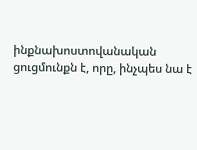ինքնախոստովանական ցուցմունքն է, որը, ինչպես նա է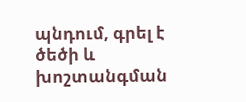պնդում, գրել է ծեծի և խոշտանգման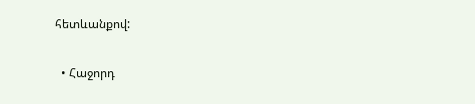հետևանքով:

  • Հաջորդ